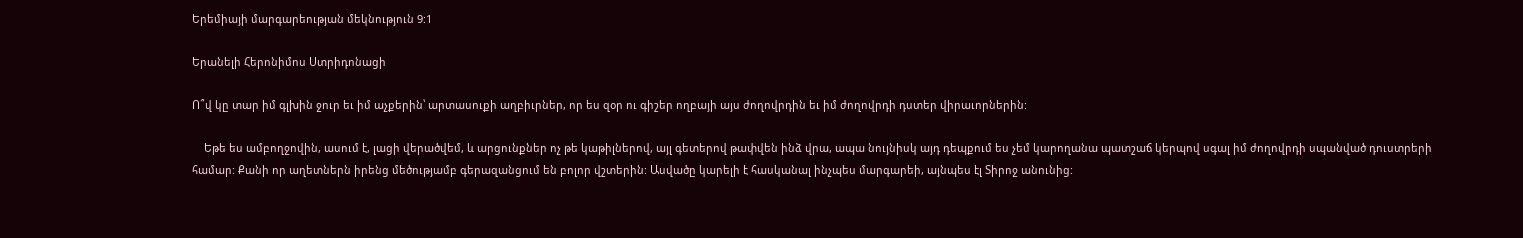Երեմիայի մարգարեության մեկնություն 9:1

Երանելի Հերոնիմոս Ստրիդոնացի

Ո՞վ կը տար իմ գլխին ջուր եւ իմ աչքերին՝ արտասուքի աղբիւրներ, որ ես զօր ու գիշեր ողբայի այս ժողովրդին եւ իմ ժողովրդի դստեր վիրաւորներին:

    Եթե ես ամբողջովին, ասում է, լացի վերածվեմ, և արցունքներ ոչ թե կաթիլներով, այլ գետերով թափվեն ինձ վրա, ապա նույնիսկ այդ դեպքում ես չեմ կարողանա պատշաճ կերպով սգալ իմ ժողովրդի սպանված դուստրերի համար: Քանի որ աղետներն իրենց մեծությամբ գերազանցում են բոլոր վշտերին: Ասվածը կարելի է հասկանալ ինչպես մարգարեի, այնպես էլ Տիրոջ անունից: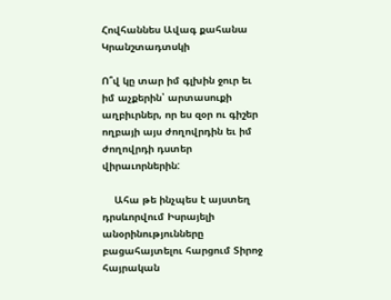Հովհաննես Ավագ քահանա Կրանշտադտսկի

Ո՞վ կը տար իմ գլխին ջուր եւ իմ աչքերին՝ արտասուքի աղբիւրներ, որ ես զօր ու գիշեր ողբայի այս ժողովրդին եւ իմ ժողովրդի դստեր վիրաւորներին:

    Ահա թե ինչպես է այստեղ դրսևորվում Իսրայելի անօրինությունները բացահայտելու հարցում Տիրոջ հայրական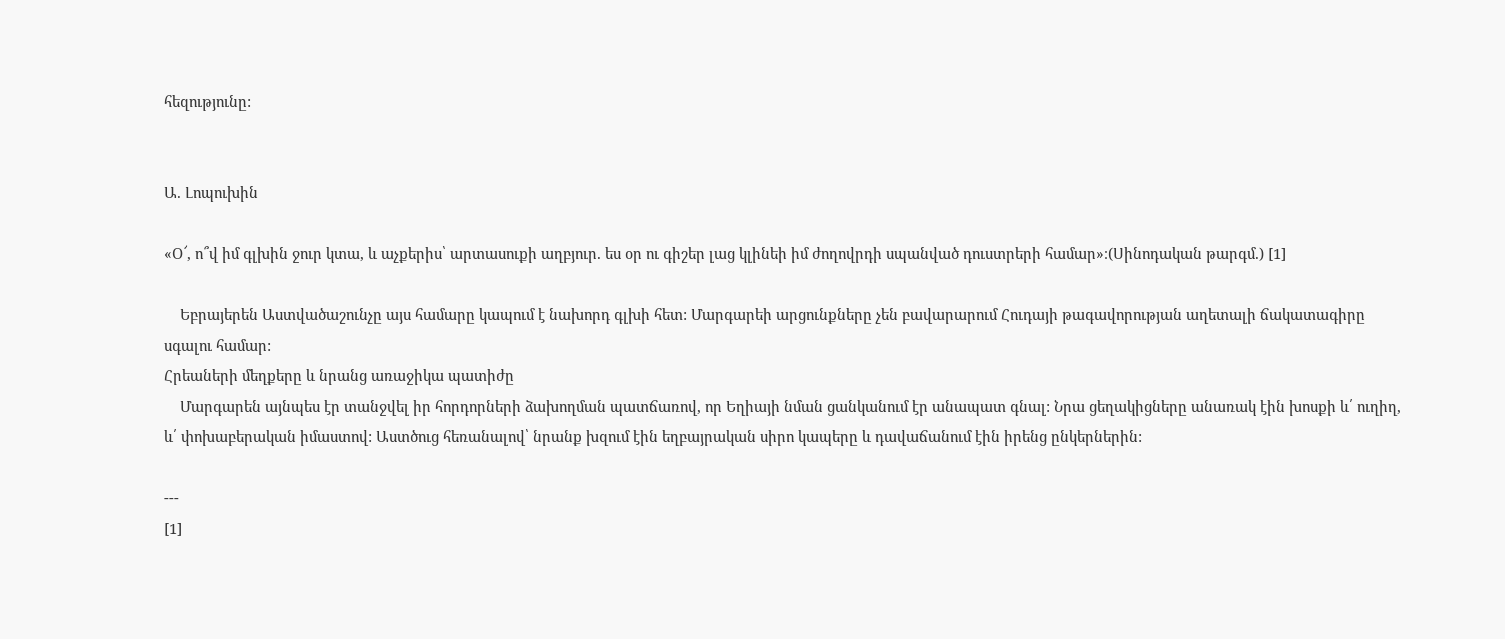հեզությունը:


Ա. Լոպուխին

«Օ՜, ո՞վ իմ գլխին ջուր կտա, և աչքերիս՝ արտասուքի աղբյուր. ես օր ու գիշեր լաց կլինեի իմ ժողովրդի սպանված դուստրերի համար»։(Սինոդական թարգմ.) [1]

    Եբրայերեն Աստվածաշունչը այս համարը կապում է նախորդ գլխի հետ: Մարգարեի արցունքները չեն բավարարում Հուդայի թագավորության աղետալի ճակատագիրը սգալու համար:
Հրեաների մեղքերը և նրանց առաջիկա պատիժը
    Մարգարեն այնպես էր տանջվել իր հորդորների ձախողման պատճառով, որ Եղիայի նման ցանկանում էր անապատ գնալ: Նրա ցեղակիցները անառակ էին խոսքի և՛ ուղիղ, և՛ փոխաբերական իմաստով: Աստծուց հեռանալով՝ նրանք խզում էին եղբայրական սիրո կապերը և դավաճանում էին իրենց ընկերներին:

---
[1]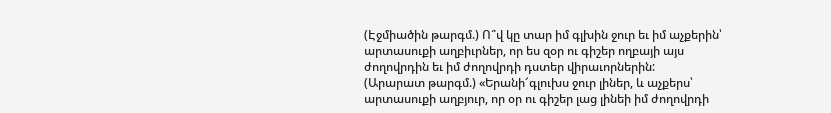(Էջմիածին թարգմ.) Ո՞վ կը տար իմ գլխին ջուր եւ իմ աչքերին՝ արտասուքի աղբիւրներ, որ ես զօր ու գիշեր ողբայի այս ժողովրդին եւ իմ ժողովրդի դստեր վիրաւորներին:
(Արարատ թարգմ.) «Երանի՜գլուխս ջուր լիներ, և աչքերս՝ արտասուքի աղբյուր, որ օր ու գիշեր լաց լինեի իմ ժողովրդի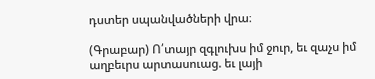դստեր սպանվածների վրա։

(Գրաբար) Ո՛տայր զգլուխս իմ ջուր, եւ զաչս իմ աղբեւրս արտասուաց. եւ լայի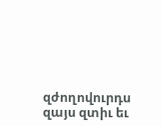զժողովուրդս զայս զտիւ եւ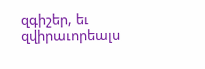զգիշեր, եւ զվիրաւորեալս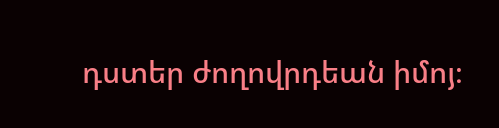դստեր ժողովրդեան իմոյ։